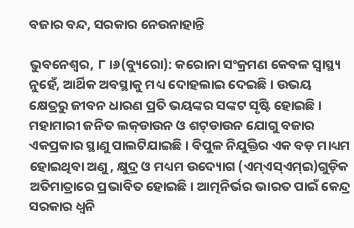ବଜାର ବନ୍ଦ, ସରକାର ନେଉନାହାନ୍ତି

ଭୁବନେଶ୍ୱର, ୮।୬(ବ୍ୟୁରୋ): କରୋନା ସଂକ୍ରମଣ କେବଳ ସ୍ବାସ୍ଥ୍ୟ ନୁହେଁ, ଆର୍ଥିକ ଅବସ୍ଥାକୁ ମଧ୍ୟ ଦୋହଲାଇ ଦେଇଛି। ଉଭୟ କ୍ଷେତ୍ରରୁ ଜୀବନ ଧାରଣ ପ୍ରତି ଭୟଙ୍କର ସଙ୍କଟ ସୃଷ୍ଟି ହୋଇଛି। ମହାମାରୀ ଜନିତ ଲକ୍‌ଡାଉନ ଓ ଶଟ୍‌ଡାଉନ ଯୋଗୁ ବଜାର ଏକପ୍ରକାର ସ୍ଥାଣୁ ପାଲଟିଯାଇଛି। ବିପୁଳ ନିଯୁକ୍ତିର ଏକ ବଡ଼ ମାଧ୍ୟମ ହୋଇଥିବା ଅଣୁ, କ୍ଷୁଦ୍ର ଓ ମଧ୍ୟମ ଉଦ୍ୟୋଗ (ଏମ୍‌ଏସ୍‌ଏମ୍‌ଇ)ଗୁଡ଼ିକ ଅତିମାତ୍ରାରେ ପ୍ରଭାବିତ ହୋଇଛି। ଆତ୍ମନିର୍ଭର ଭାରତ ପାଇଁ କେନ୍ଦ୍ର ସରକାର ଧ୍ୱନି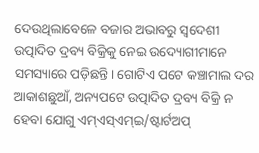ଦେଉଥିଲାବେଳେ ବଜାର ଅଭାବରୁ ସ୍ବଦେଶୀ ଉତ୍ପାଦିତ ଦ୍ରବ୍ୟ ବିକ୍ରିକୁ ନେଇ ଉଦ୍ୟୋଗୀମାନେ ସମସ୍ୟାରେ ପଡ଼ିଛନ୍ତି। ଗୋଟିଏ ପଟେ କଞ୍ଚାମାଲ ଦର ଆକାଶଛୁଆଁ, ଅନ୍ୟପଟେ ଉତ୍ପାଦିତ ଦ୍ରବ୍ୟ ବିକ୍ରି ନ ହେବା ଯୋଗୁ ଏମ୍‌ଏସ୍‌ଏମ୍‌ଇ/ଷ୍ଟାର୍ଟଅପ୍‌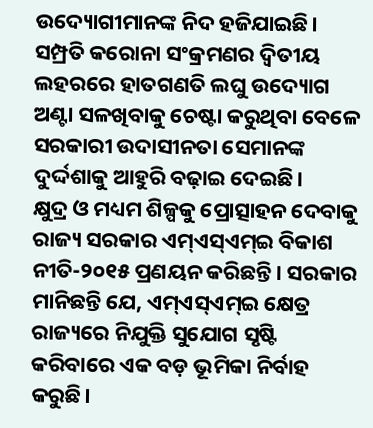ଉଦ୍ୟୋଗୀମାନଙ୍କ ନିଦ ହଜିଯାଇଛି। ସମ୍ପ୍ରତି କରୋନା ସଂକ୍ରମଣର ଦ୍ୱିତୀୟ ଲହରରେ ହାତଗଣତି ଲଘୁ ଉଦ୍ୟୋଗ ଅଣ୍ଟା ସଳଖିବାକୁ ଚେଷ୍ଟା କରୁଥିବା ବେଳେ ସରକାରୀ ଉଦାସୀନତା ସେମାନଙ୍କ ଦୁର୍ଦ୍ଦଶାକୁ ଆହୁରି ବଢ଼ାଇ ଦେଇଛି।
କ୍ଷୁଦ୍ର ଓ ମଧ୍ୟମ ଶିଳ୍ପକୁ ପ୍ରୋତ୍ସାହନ ଦେବାକୁ ରାଜ୍ୟ ସରକାର ଏମ୍‌ଏସ୍‌ଏମ୍‌ଇ ବିକାଶ ନୀତି-୨୦୧୫ ପ୍ରଣୟନ କରିଛନ୍ତି। ସରକାର ମାନିଛନ୍ତି ଯେ, ଏମ୍‌ଏସ୍‌ଏମ୍‌ଇ କ୍ଷେତ୍ର ରାଜ୍ୟରେ ନିଯୁକ୍ତି ସୁଯୋଗ ସୃଷ୍ଟି କରିବାରେ ଏକ ବଡ଼ ଭୂମିକା ନିର୍ବାହ କରୁଛି।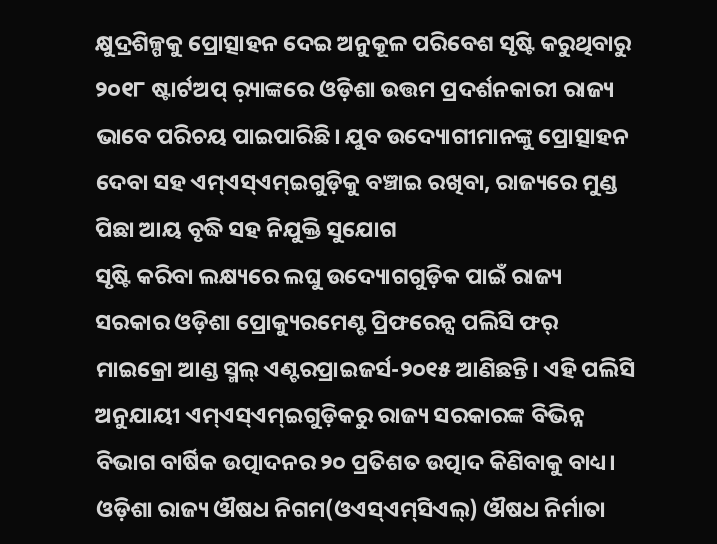କ୍ଷୁଦ୍ରଶିଳ୍ପକୁ ପ୍ରୋତ୍ସାହନ ଦେଇ ଅନୁକୂଳ ପରିବେଶ ସୃଷ୍ଟି କରୁଥିବାରୁ ୨୦୧୮ ଷ୍ଟାର୍ଟଅପ୍‌ ର଼୍ୟାଙ୍କରେ ଓଡ଼ିଶା ଉତ୍ତମ ପ୍ରଦର୍ଶନକାରୀ ରାଜ୍ୟ ଭାବେ ପରିଚୟ ପାଇପାରିଛି। ଯୁବ ଉଦ୍ୟୋଗୀମାନଙ୍କୁ ପ୍ରୋତ୍ସାହନ ଦେବା ସହ ଏମ୍‌ଏସ୍‌ଏମ୍‌ଇଗୁଡ଼ିକୁ ବଞ୍ଚାଇ ରଖିବା, ରାଜ୍ୟରେ ମୁଣ୍ଡ ପିଛା ଆୟ ବୃଦ୍ଧି ସହ ନିଯୁକ୍ତି ସୁଯୋଗ
ସୃଷ୍ଟି କରିବା ଲକ୍ଷ୍ୟରେ ଲଘୁ ଉଦ୍ୟୋଗଗୁଡ଼ିକ ପାଇଁ ରାଜ୍ୟ ସରକାର ଓଡ଼ିଶା ପ୍ରୋକ୍ୟୁରମେଣ୍ଟ ପ୍ରିଫରେନ୍ସ ପଲିସି ଫର୍‌ ମାଇକ୍ରୋ ଆଣ୍ଡ ସ୍ମଲ୍‌ ଏଣ୍ଟରପ୍ରାଇଜର୍ସ-୨୦୧୫ ଆଣିଛନ୍ତି। ଏହି ପଲିସି ଅନୁଯାୟୀ ଏମ୍‌ଏସ୍‌ଏମ୍‌ଇଗୁଡ଼ିକରୁ ରାଜ୍ୟ ସରକାରଙ୍କ ବିଭିନ୍ନ ବିଭାଗ ବାର୍ଷିକ ଉତ୍ପାଦନର ୨୦ ପ୍ରତିଶତ ଉତ୍ପାଦ କିଣିବାକୁ ବାଧ୍ୟ। ଓଡ଼ିଶା ରାଜ୍ୟ ଔଷଧ ନିଗମ(ଓଏସ୍‌ଏମ୍‌ସିଏଲ୍‌) ଔଷଧ ନିର୍ମାତା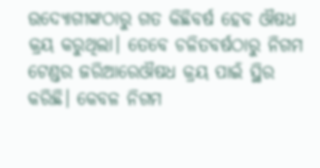ଉଦ୍ୟୋଗୀଙ୍କଠାରୁ ଗତ କିଛିବର୍ଷ ହେବ ଔଷଧ କ୍ରୟ କରୁଥିଲା। ତେବେ ଚଳିତବର୍ଷଠାରୁ ନିଗମ ଟେଣ୍ଡର ଜରିଆରେଔଷଧ କ୍ରୟ ପାଇଁ ସ୍ଥିର କରିଛି। କେବଳ ନିଗମ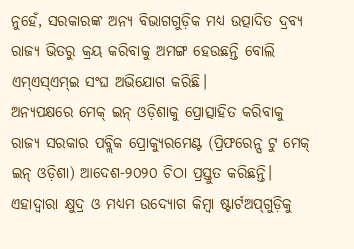ନୁହେଁ, ସରକାରଙ୍କ ଅନ୍ୟ ବିଭାଗଗୁଡ଼ିକ ମଧ୍ୟ ଉତ୍ପାଦିତ ଦ୍ରବ୍ୟ ରାଜ୍ୟ ଭିତରୁ କ୍ରୟ କରିବାକୁ ଅମଙ୍ଗ ହେଉଛନ୍ତି ବୋଲି ଏମ୍‌ଏସ୍‌ଏମ୍‌ଇ ସଂଘ ଅଭିଯୋଗ କରିଛି।
ଅନ୍ୟପକ୍ଷରେ ମେକ୍‌ ଇନ୍‌ ଓଡ଼ିଶାକୁ ପ୍ରୋତ୍ସାହିତ କରିବାକୁ ରାଜ୍ୟ ସରକାର ପବ୍ଲିକ ପ୍ରୋକ୍ୟୁରମେଣ୍ଟ (ପ୍ରିଫରେନ୍ସ ଟୁ ମେକ୍‌ ଇନ୍‌ ଓଡ଼ିଶା) ଆଦେଶ-୨୦୨୦ ଚିଠା ପ୍ରସ୍ତୁତ କରିଛନ୍ତି। ଏହାଦ୍ୱାରା କ୍ଷୁଦ୍ର ଓ ମଧ୍ୟମ ଉଦ୍ୟୋଗ କିମ୍ବା ଷ୍ଟାର୍ଟଅପ୍‌ଗୁଡ଼ିକୁ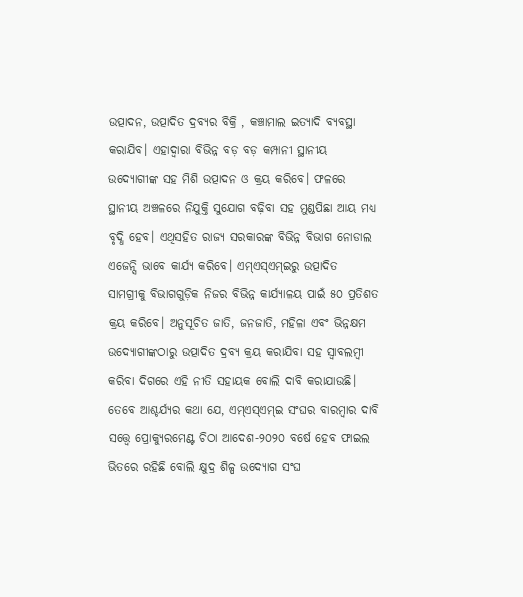ଉତ୍ପାଦନ, ଉତ୍ପାଦିତ ଦ୍ରବ୍ୟର ବିକ୍ରି , କଞ୍ଚାମାଲ ଇତ୍ୟାଦି ବ୍ୟବସ୍ଥା କରାଯିବ। ଏହାଦ୍ୱାରା ବିଭିନ୍ନ ବଡ଼ ବଡ଼ କମ୍ପାନୀ ସ୍ଥାନୀୟ ଉଦ୍ୟୋଗୀଙ୍କ ସହ ମିଶି ଉତ୍ପାଦନ ଓ କ୍ରୟ କରିବେ। ଫଳରେ ସ୍ଥାନୀୟ ଅଞ୍ଚଳରେ ନିଯୁକ୍ତି ସୁଯୋଗ ବଢ଼ିବା ସହ ମୁଣ୍ଡପିଛା ଆୟ ମଧ୍ୟ ବୃଦ୍ଧି ହେବ। ଏଥିସହିତ ରାଜ୍ୟ ସରକାରଙ୍କ ବିଭିନ୍ନ ବିଭାଗ ନୋଡାଲ ଏଜେନ୍ସି ଭାବେ କାର୍ଯ୍ୟ କରିବେ। ଏମ୍‌ଏସ୍‌ଏମ୍‌ଇରୁ ଉତ୍ପାଦିତ ସାମଗ୍ରୀକୁ ବିଭାଗଗୁଡ଼ିକ ନିଜର ବିଭିନ୍ନ କାର୍ଯ୍ୟାଳୟ ପାଇଁ ୫୦ ପ୍ରତିଶତ କ୍ରୟ କରିବେ। ଅନୁସୂଚିତ ଜାତି, ଜନଜାତି, ମହିଳା ଏବଂ ଭିନ୍ନକ୍ଷମ ଉଦ୍ୟୋଗୀଙ୍କଠାରୁ ଉତ୍ପାଦିତ ଦ୍ରବ୍ୟ କ୍ରୟ କରାଯିବା ସହ ସ୍ବାବଲମ୍ବୀ କରିବା ଦିଗରେ ଏହି ନୀତି ସହାୟକ ବୋଲି ଦାବି କରାଯାଉଛି। ତେବେ ଆଶ୍ଚର୍ଯ୍ୟର କଥା ଯେ, ଏମ୍‌ଏସ୍‌ଏମ୍‌ଇ ସଂଘର ବାରମ୍ବାର ଦାବି ସତ୍ତ୍ୱେ ପ୍ରୋକ୍ୟୁରମେଣ୍ଟ ଚିଠା ଆଦେଶ-୨୦୨୦ ବର୍ଷେ ହେବ ଫାଇଲ ଭିତରେ ରହିଛି ବୋଲି କ୍ଷୁଦ୍ର ଶିଳ୍ପ ଉଦ୍ୟୋଗ ସଂଘ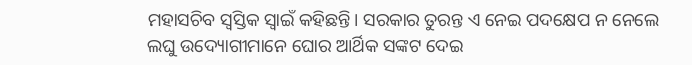ମହାସଚିବ ସ୍ବସ୍ତିକ ସ୍ବାଇଁ କହିଛନ୍ତି। ସରକାର ତୁରନ୍ତ ଏ ନେଇ ପଦକ୍ଷେପ ନ ନେଲେ ଲଘୁ ଉଦ୍ୟୋଗୀମାନେ ଘୋର ଆର୍ଥିକ ସଙ୍କଟ ଦେଇ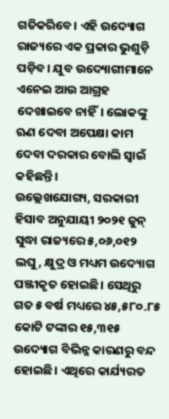ଗତିକରିବେ। ଏହି ଉଦ୍ୟୋଗ ରାଜ୍ୟରେ ଏକ ପ୍ରକାର ଭୁଶୁଡ଼ି ପଡ଼ିବ। ଯୁବ ଉଦ୍ୟୋଗୀମାନେ ଏନେଇ ଆଉ ଆଗ୍ରହ ଦେଖାଇବେ ନାହିଁ। ଲୋକଙ୍କୁ ଋଣ ଦେବା ଅପେକ୍ଷା କାମ ଦେବା ଦରକାର ବୋଲି ସ୍ବାଇଁ କହିଛନ୍ତି।
ଉଲ୍ଲେଖଯୋଗ୍ୟ, ସରକାରୀ ହିସାବ ଅନୁଯାୟୀ ୨୦୨୧ ଜୁନ୍‌ ସୁଦ୍ଧା ରାଜ୍ୟରେ ୫,୦୬,୦୧୨ ଲଘୁ, କ୍ଷୁଦ୍ର ଓ ମଧ୍ୟମ ଉଦ୍ୟୋଗ ପଞ୍ଜୀକୃତ ହୋଇଛି। ସେଥିରୁ ଗତ ୫ ବର୍ଷ ମଧ୍ୟରେ ୪୫,୫୮୦.୮୫ କୋଟି ଟଙ୍କାର ୧୫,୩୧୫ ଉଦ୍ୟୋଗ ବିଭିନ୍ନ କାରଣରୁ ବନ୍ଦ ହୋଇଛି। ଏଥିରେ କାର୍ଯ୍ୟରତ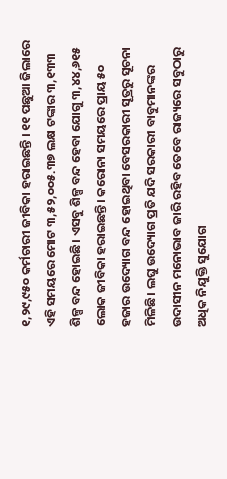୧,୨୯,୯୫୦ କର୍ମଚାରୀ ଜୀବିକା ହରାଇଛନ୍ତି । ୧୧ ପଛୁଆ ଜିଲାରେ ଏହି ସମୟରେ ମୋଟ ୩,୫୨,୦୦୫.୩୭ ଲକ୍ଷ ଟଙ୍କାର ୩,୧୩୩ ଶିଳ୍ପ ବନ୍ଦ ହୋଇଛି। ଏସବୁ ଶିଳ୍ପ ବନ୍ଦ ହେବା ଯୋଗୁ ୩,୪୪,୬୧୫ ଲୋକ ଜୀବିକା ହରାଇଛନ୍ତି। କରୋନା ସମୟରେ ପ୍ରାୟ ୫୦ ହଜାର ଉଦ୍ୟୋଗ ବନ୍ଦ ହୋଇଥିବା ବେସରକାରୀ ସୂତ୍ରରୁ ସୂଚନା ମିଳିଛି। ଲଘୁ ଉଦ୍ୟୋଗ ପ୍ରତି ଯଦି ସରକାରୀ ବାବୁମାନଙ୍କର ଉଦାସୀନ ମନୋଭାବ ଜାରି ରହିବ ତେବେ ରାଜ୍ୟରେ ସବୁଠାରୁ ଅଧିକ ନିଯୁକ୍ତି ସୁଯୋଗ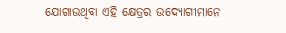ଯୋଗାଉଥିବା ଏହି କ୍ଷେତ୍ରର ଉଦ୍ୟୋଗୀମାନେ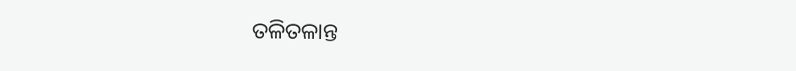ତଳିତଳାନ୍ତ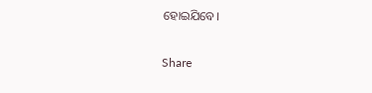ହୋଇଯିବେ।

Share